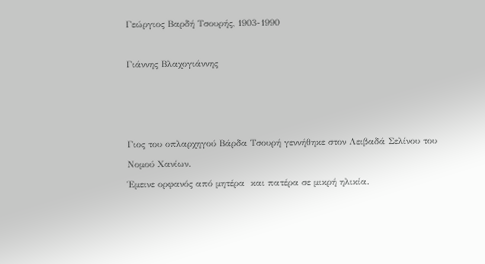Γεώργιος Βαρδή Τσουρής, 1903-1990

Γιάννης Βλαχογιάννης



Γιος του οπλαρχηγού Βάρδα Τσουρή γεννήθηκε στον Λειβαδά Σελίνου του Νομού Χανίων.
Έμεινε ορφανός από μητέρα  και πατέρα σε μικρή ηλικία.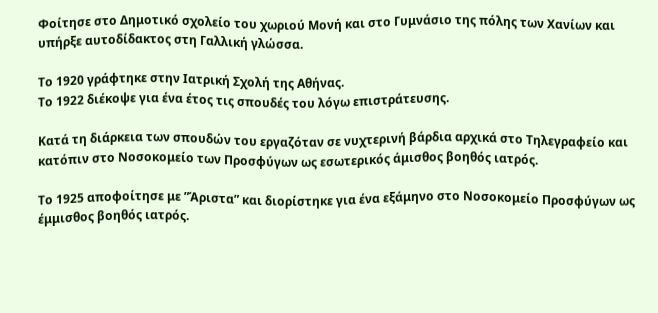Φοίτησε στο Δημοτικό σχολείο του χωριού Μονή και στο Γυμνάσιο της πόλης των Χανίων και υπήρξε αυτοδίδακτος στη Γαλλική γλώσσα.

Το 1920 γράφτηκε στην Ιατρική Σχολή της Αθήνας.
Το 1922 διέκοψε για ένα έτος τις σπουδές του λόγω επιστράτευσης.

Κατά τη διάρκεια των σπουδών του εργαζόταν σε νυχτερινή βάρδια αρχικά στο Τηλεγραφείο και κατόπιν στο Νοσοκομείο των Προσφύγων ως εσωτερικός άμισθος βοηθός ιατρός.

Το 1925 αποφοίτησε με ”Άριστα” και διορίστηκε για ένα εξάμηνο στο Νοσοκομείο Προσφύγων ως έμμισθος βοηθός ιατρός.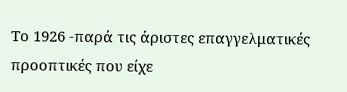Το 1926 -παρά τις άριστες επαγγελματικές προοπτικές που είχε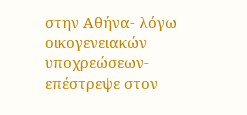στην Αθήνα- λόγω οικογενειακών υποχρεώσεων- επέστρεψε στον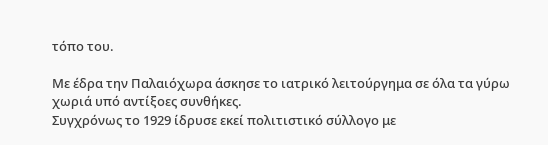τόπο του.

Με έδρα την Παλαιόχωρα άσκησε το ιατρικό λειτούργημα σε όλα τα γύρω χωριά υπό αντίξοες συνθήκες.
Συγχρόνως το 1929 ίδρυσε εκεί πολιτιστικό σύλλογο με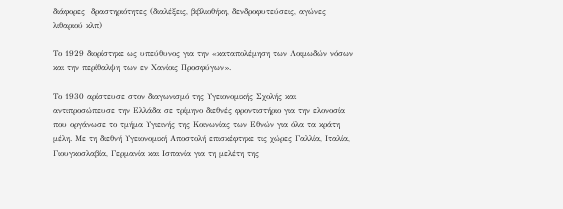διάφορες  δραστηριότητες (διαλέξεις, βιβλιοθήκη, δενδροφυτεύσεις, αγώνες λιθαριού κλπ)

Το 1929 διορίστηκε ως υπεύθυνος για την «καταπολέμηση των Λοιμωδών νόσων και την περίθαλψη των εν Χανίοις Προσφύγων».

Το 1930 αρίστευσε στον διαγωνισμό της Υγειονομικής Σχολής και αντιπροσώπευσε την Ελλάδα σε τρίμηνο διεθνές φροντιστήριο για την ελονοσία  που οργάνωσε το τμήμα Υγιεινής της Κοινωνίας των Εθνών για όλα τα κράτη μέλη. Με τη διεθνή Υγειονομική Αποστολή επισκέφτηκε τις χώρες Γαλλία, Ιταλία, Γιουγκοσλαβία, Γερμανία και Ισπανία για τη μελέτη της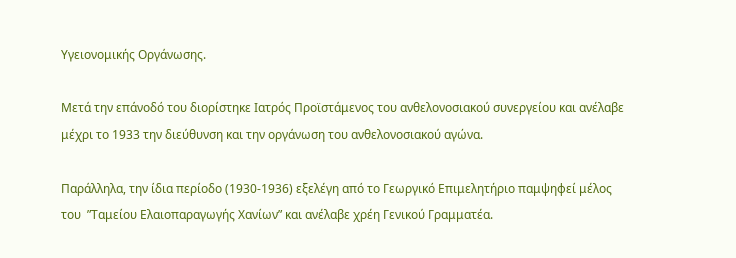Υγειονομικής Οργάνωσης.

Μετά την επάνοδό του διορίστηκε Ιατρός Προϊστάμενος του ανθελονοσιακού συνεργείου και ανέλαβε μέχρι το 1933 την διεύθυνση και την οργάνωση του ανθελονοσιακού αγώνα.

Παράλληλα, την ίδια περίοδο (1930-1936) εξελέγη από το Γεωργικό Επιμελητήριο παμψηφεί μέλος του  ”Ταμείου Ελαιοπαραγωγής Χανίων” και ανέλαβε χρέη Γενικού Γραμματέα.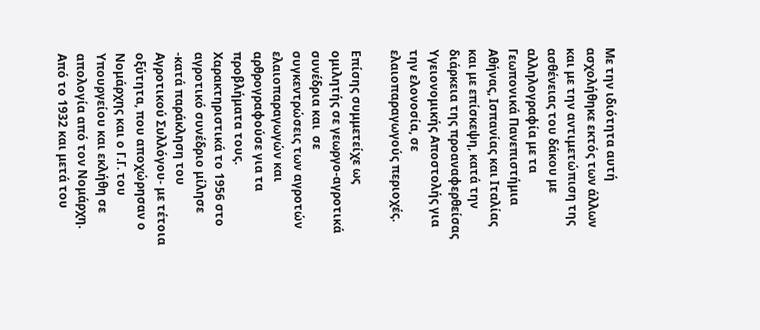Με την ιδιότητα αυτή ασχολήθηκε εκτός των άλλων και με την αντιμετώπιση της ασθένειας του δάκου με αλληλογραφία με τα Γεωπονικά Πανεπιστήμια Αθήνας, Ισπανίας και Ιταλίας και με επίσκεψη, κατά την διάρκεια της προαναφερθείσας Υγειονομικής Αποστολής για την ελονοσία, σε ελαιοπαραγωγούς περιοχές.

Επίσης συμμετείχε ως ομιλητής σε γεωργο-αγροτικά συνέδρια και  σε συγκεντρώσεις των αγροτών ελαιοπαραγωγών και αρθρογραφούσε για τα προβλήματα τους. Χαρακτηριστικά το 1956 στο αγροτικό συνέδριο μίλησε -κατά παράκληση του Αγροτικού Συλλόγου- με τέτοια οξύτητα, που αποχώρησαν ο Νομάρχης και ο Γ.Γ. του Υπουργείου και εκλήθη σε απολογία από τον Νομάρχη.
Από το 1932 και μετά του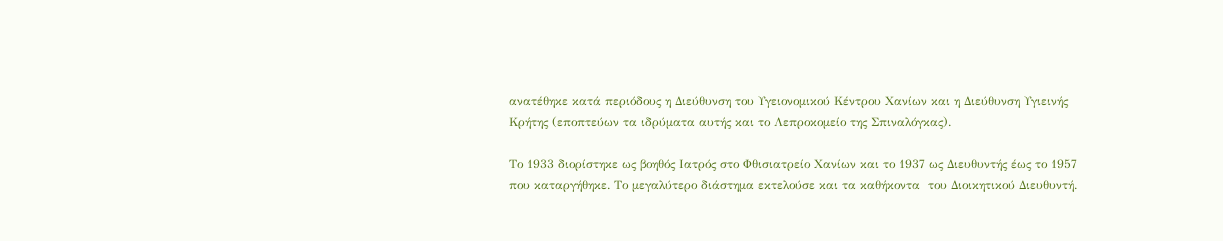ανατέθηκε κατά περιόδους η Διεύθυνση του Υγειονομικού Κέντρου Χανίων και η Διεύθυνση Υγιεινής Κρήτης (εποπτεύων τα ιδρύματα αυτής και το Λεπροκομείο της Σπιναλόγκας).

Το 1933 διορίστηκε ως βοηθός Ιατρός στο Φθισιατρείο Χανίων και το 1937 ως Διευθυντής έως το 1957 που καταργήθηκε. Το μεγαλύτερο διάστημα εκτελούσε και τα καθήκοντα  του Διοικητικού Διευθυντή.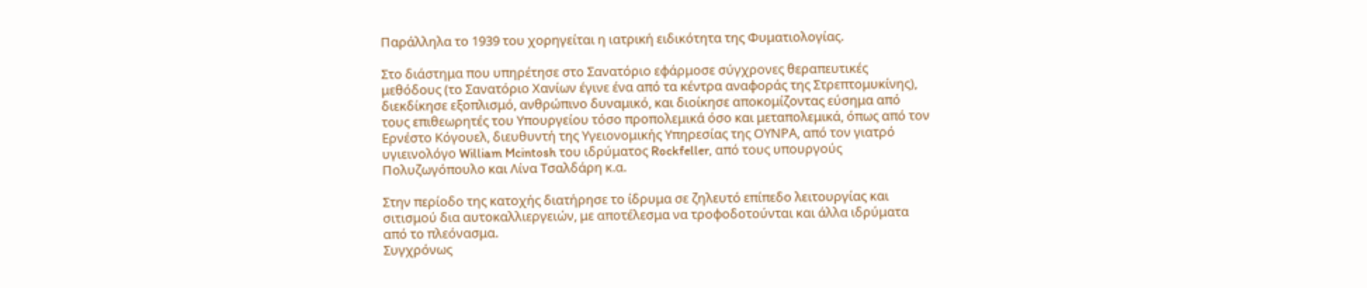Παράλληλα το 1939 του χορηγείται η ιατρική ειδικότητα της Φυματιολογίας.

Στο διάστημα που υπηρέτησε στο Σανατόριο εφάρμοσε σύγχρονες θεραπευτικές μεθόδους (το Σανατόριο Χανίων έγινε ένα από τα κέντρα αναφοράς της Στρεπτομυκίνης), διεκδίκησε εξοπλισμό, ανθρώπινο δυναμικό, και διοίκησε αποκομίζοντας εύσημα από τους επιθεωρητές του Υπουργείου τόσο προπολεμικά όσο και μεταπολεμικά, όπως από τον Ερνέστο Κόγουελ, διευθυντή της Υγειονομικής Υπηρεσίας της ΟΥΝΡΑ, από τον γιατρό υγιεινολόγο William Mcintosh του ιδρύματος Rockfeller, από τους υπουργούς Πολυζωγόπουλο και Λίνα Τσαλδάρη κ.α.

Στην περίοδο της κατοχής διατήρησε το ίδρυμα σε ζηλευτό επίπεδο λειτουργίας και σιτισμού δια αυτοκαλλιεργειών, με αποτέλεσμα να τροφοδοτούνται και άλλα ιδρύματα από το πλεόνασμα.
Συγχρόνως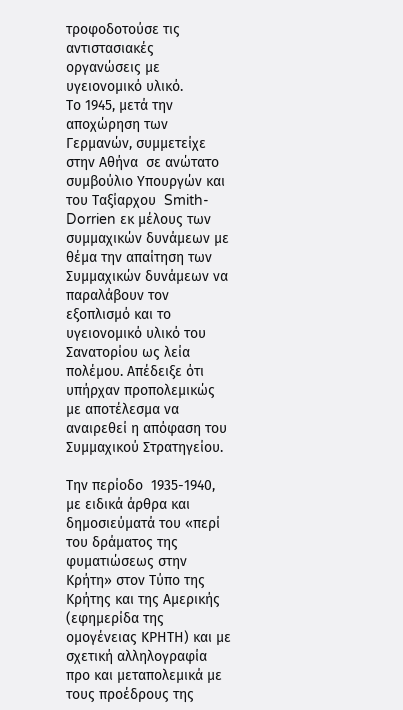τροφοδοτούσε τις αντιστασιακές οργανώσεις με υγειονομικό υλικό.
Το 1945, μετά την αποχώρηση των Γερμανών, συμμετείχε στην Αθήνα  σε ανώτατο συμβούλιο Υπουργών και του Ταξίαρχου  Smith-Dorrien εκ μέλους των συμμαχικών δυνάμεων με θέμα την απαίτηση των Συμμαχικών δυνάμεων να παραλάβουν τον εξοπλισμό και το υγειονομικό υλικό του Σανατορίου ως λεία πολέμου. Απέδειξε ότι υπήρχαν προπολεμικώς με αποτέλεσμα να αναιρεθεί η απόφαση του Συμμαχικού Στρατηγείου.

Την περίοδο  1935-1940, με ειδικά άρθρα και δημοσιεύματά του «περί του δράματος της φυματιώσεως στην Κρήτη» στον Τύπο της Κρήτης και της Αμερικής (εφημερίδα της ομογένειας ΚΡΗΤΗ) και με σχετική αλληλογραφία προ και μεταπολεμικά με τους προέδρους της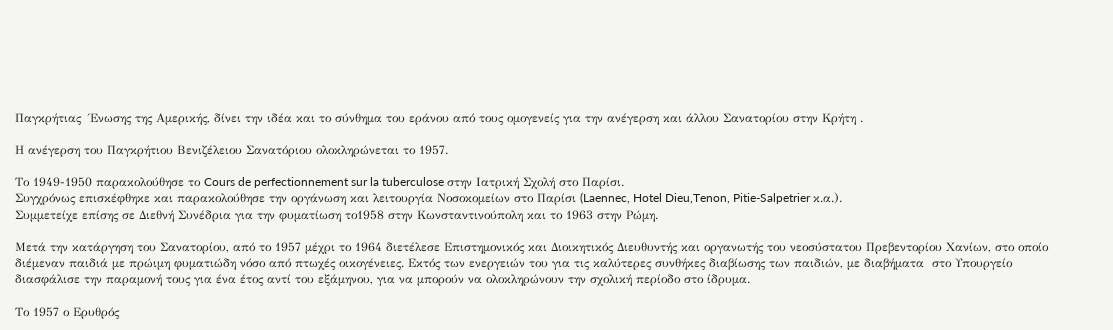Παγκρήτιας  Ένωσης της Αμερικής, δίνει την ιδέα και το σύνθημα του εράνου από τους ομογενείς για την ανέγερση και άλλου Σανατορίου στην Κρήτη .

Η ανέγερση του Παγκρήτιου Βενιζέλειου Σανατόριου ολοκληρώνεται το 1957.

Το 1949-1950 παρακολούθησε το Cours de perfectionnement sur la tuberculose στην Ιατρική Σχολή στο Παρίσι.
Συγχρόνως επισκέφθηκε και παρακολούθησε την οργάνωση και λειτουργία Νοσοκομείων στο Παρίσι (Laennec, Hotel Dieu,Tenon, Pitie-Salpetrier κ.α.).
Συμμετείχε επίσης σε Διεθνή Συνέδρια για την φυματίωση το1958 στην Κωνσταντινούπολη και το 1963 στην Ρώμη.

Μετά την κατάργηση του Σανατορίου, από το 1957 μέχρι το 1964 διετέλεσε Επιστημονικός και Διοικητικός Διευθυντής και οργανωτής του νεοσύστατου Πρεβεντορίου Χανίων, στο οποίο διέμεναν παιδιά με πρώιμη φυματιώδη νόσο από πτωχές οικογένειες. Εκτός των ενεργειών του για τις καλύτερες συνθήκες διαβίωσης των παιδιών, με διαβήματα  στο Υπουργείο διασφάλισε την παραμονή τους για ένα έτος αντί του εξάμηνου, για να μπορούν να ολοκληρώνουν την σχολική περίοδο στο ίδρυμα.

Το 1957 ο Ερυθρός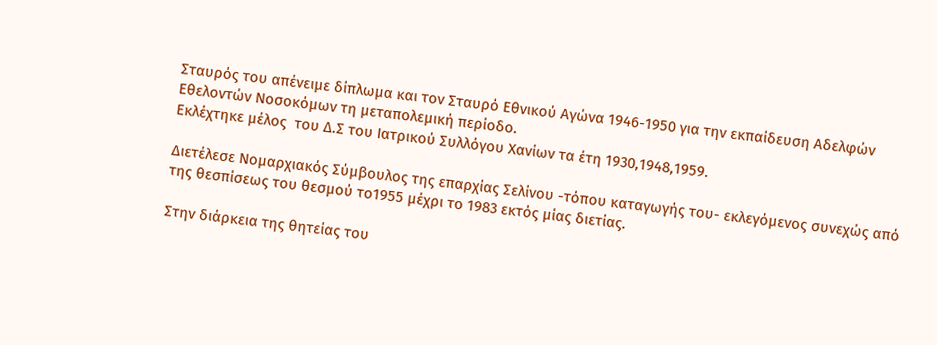Σταυρός του απένειμε δίπλωμα και τον Σταυρό Εθνικού Αγώνα 1946-1950 για την εκπαίδευση Αδελφών Εθελοντών Νοσοκόμων τη μεταπολεμική περίοδο.
Εκλέχτηκε μέλος  του Δ.Σ του Ιατρικού Συλλόγου Χανίων τα έτη 1930,1948,1959.

Διετέλεσε Νομαρχιακός Σύμβουλος της επαρχίας Σελίνου -τόπου καταγωγής του- εκλεγόμενος συνεχώς από της θεσπίσεως του θεσμού το1955 μέχρι το 1983 εκτός μίας διετίας.

Στην διάρκεια της θητείας του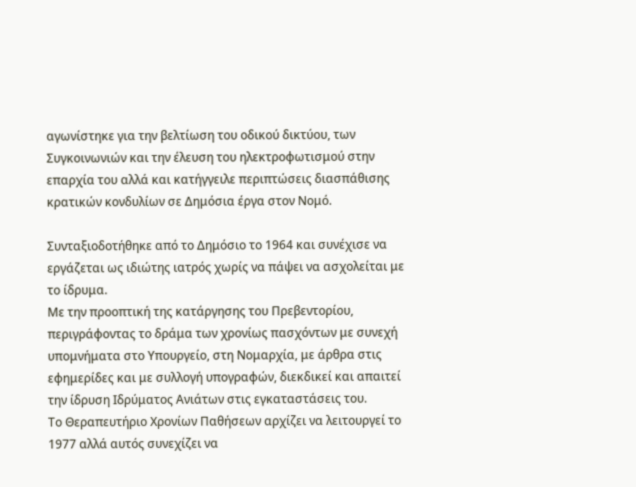αγωνίστηκε για την βελτίωση του οδικού δικτύου, των Συγκοινωνιών και την έλευση του ηλεκτροφωτισμού στην επαρχία του αλλά και κατήγγειλε περιπτώσεις διασπάθισης κρατικών κονδυλίων σε Δημόσια έργα στον Νομό.

Συνταξιοδοτήθηκε από το Δημόσιο το 1964 και συνέχισε να εργάζεται ως ιδιώτης ιατρός χωρίς να πάψει να ασχολείται με το ίδρυμα.
Με την προοπτική της κατάργησης του Πρεβεντορίου, περιγράφοντας το δράμα των χρονίως πασχόντων με συνεχή υπομνήματα στο Υπουργείο, στη Νομαρχία, με άρθρα στις εφημερίδες και με συλλογή υπογραφών, διεκδικεί και απαιτεί την ίδρυση Ιδρύματος Ανιάτων στις εγκαταστάσεις του.
Το Θεραπευτήριο Χρονίων Παθήσεων αρχίζει να λειτουργεί το 1977 αλλά αυτός συνεχίζει να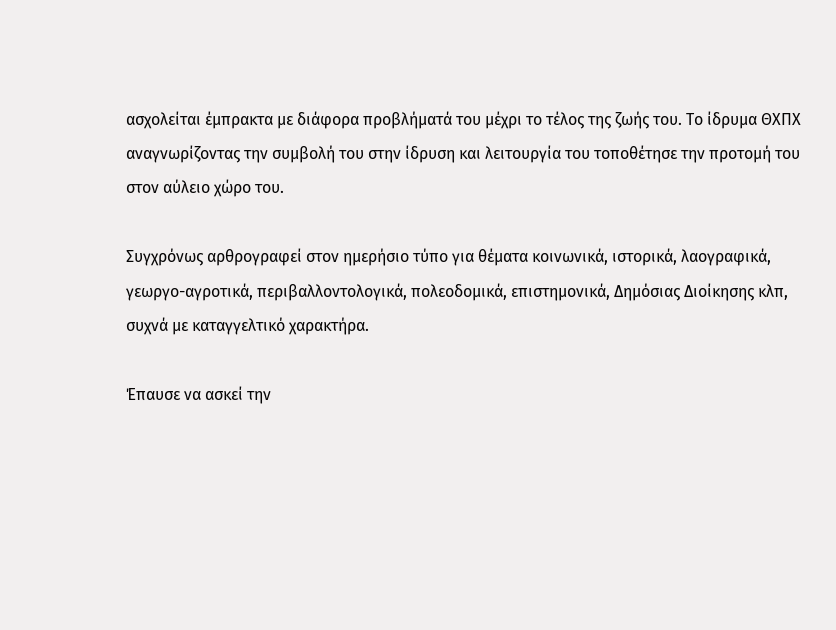ασχολείται έμπρακτα με διάφορα προβλήματά του μέχρι το τέλος της ζωής του. Το ίδρυμα ΘΧΠΧ αναγνωρίζοντας την συμβολή του στην ίδρυση και λειτουργία του τοποθέτησε την προτομή του στον αύλειο χώρο του.

Συγχρόνως αρθρογραφεί στον ημερήσιο τύπο για θέματα κοινωνικά, ιστορικά, λαογραφικά, γεωργο-αγροτικά, περιβαλλοντολογικά, πολεοδομικά, επιστημονικά, Δημόσιας Διοίκησης κλπ, συχνά με καταγγελτικό χαρακτήρα.

Έπαυσε να ασκεί την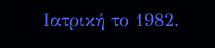Ιατρική το 1982.